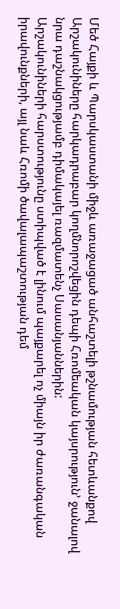Մեծ Հայքի և Պարսկաստանի միջև առաջացած անհաշտելի թշնամության հետևանքով Արշակունիները հարկադրաբար կողմնորոշվեցին դեպի Հռոմեական կայսրություն’ ջանալով նրա դաշնակցությամբ դիմակայել ռազմատենչ Սասանյաններին:
Արշակունիների հարստությունը ստիպված է լինում պայքարել ոչ միայն իր ժառանգական իրավունքների, այլ նաև Հռոմի ծավալապաշտության դեմ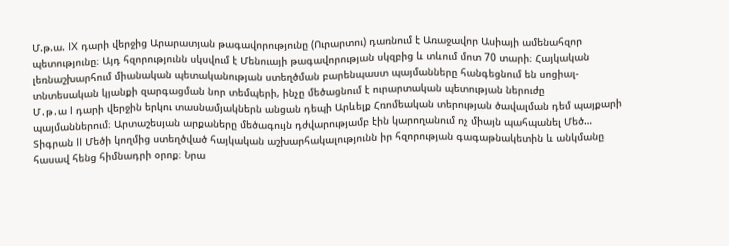Մ.թ.ա. IX դարի վերջից Արարատյան թագավորությունը (Ուրարտու) դառնում է Առաջավոր Ասիայի ամենահզոր պետությունը։ Այդ հզորությունն սկսվում է Մենուայի թագավորության սկզբից և տևում մոտ 70 տարի։ Հայկական լեռնաշխարհում միանական պետականության ստեղծման բարենպաստ պայմանները հանգեցնում են սոցիալ-տնտեսական կյանքի զարգացման նոր տեմպերի, ինչը մեծացնում է ուրարտական պետության ներուժը
Մ․թ․ա I դարի վերջին երկու տասնամյակներն անցան դեպի Արևելք Հռոմեական տերության ծավալման դեմ պայքարի պայմաններում։ Արտաշեսյան արքաները մեծագույն դժվարությամբ էին կարողանում ոչ միայն պահպանել Մեծ…
Տիգրան II Մեծի կողմից ստեղծված հայկական աշխարհակալությունն իր հզորության գագաթնակետին և անկմանը հասավ հենց հիմնադրի օրոք։ Նրա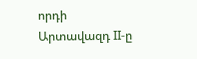որդի Արտավազդ II-ը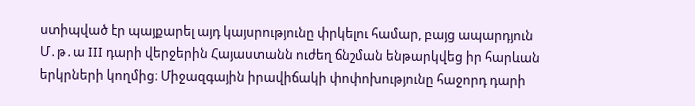ստիպված էր պայքարել այդ կայսրությունը փրկելու համար, բայց ապարդյուն
Մ․թ․ա III դարի վերջերին Հայաստանն ուժեղ ճնշման ենթարկվեց իր հարևան երկրների կողմից։ Միջազգային իրավիճակի փոփոխությունը հաջորդ դարի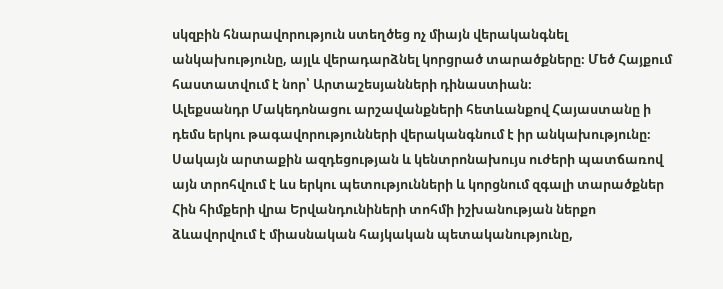սկզբին հնարավորություն ստեղծեց ոչ միայն վերականգնել անկախությունը, այլև վերադարձնել կորցրած տարածքները։ Մեծ Հայքում հաստատվում է նոր՝ Արտաշեսյանների դինաստիան։
Ալեքսանդր Մակեդոնացու արշավանքների հետևանքով Հայաստանը ի դեմս երկու թագավորությունների վերականգնում է իր անկախությունը։ Սակայն արտաքին ազդեցության և կենտրոնախույս ուժերի պատճառով այն տրոհվում է ևս երկու պետությունների և կորցնում զգալի տարածքներ
Հին հիմքերի վրա Երվանդունիների տոհմի իշխանության ներքո ձևավորվում է միասնական հայկական պետականությունը,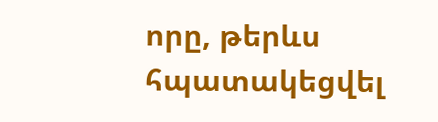որը, թերևս հպատակեցվել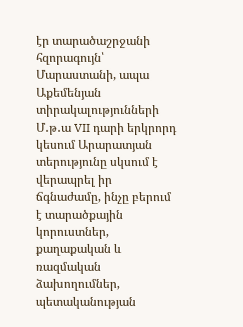էր տարածաշրջանի հզորագույն՝ Մարաստանի, ապա Աքեմենյան տիրակալությունների
Մ․թ․ա VII դարի երկրորդ կեսում Արարատյան տերությունը սկսում է վերապրել իր ճգնաժամը, ինչը բերում է տարածքային կորուստներ, քաղաքական և ռազմական ձախողումներ, պետականության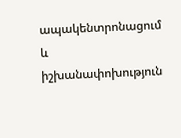ապակենտրոնացում և իշխանափոխություն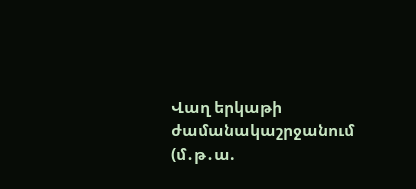Վաղ երկաթի ժամանակաշրջանում (մ․թ․ա.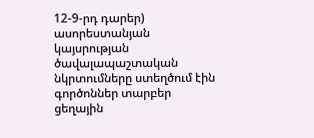12-9-րդ դարեր) ասորեստանյան կայսրության ծավալապաշտական նկրտումները ստեղծում էին գործոններ տարբեր ցեղային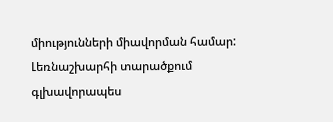միությունների միավորման համար: Լեռնաշխարհի տարածքում գլխավորապես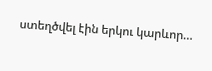ստեղծվել էին երկու կարևոր…